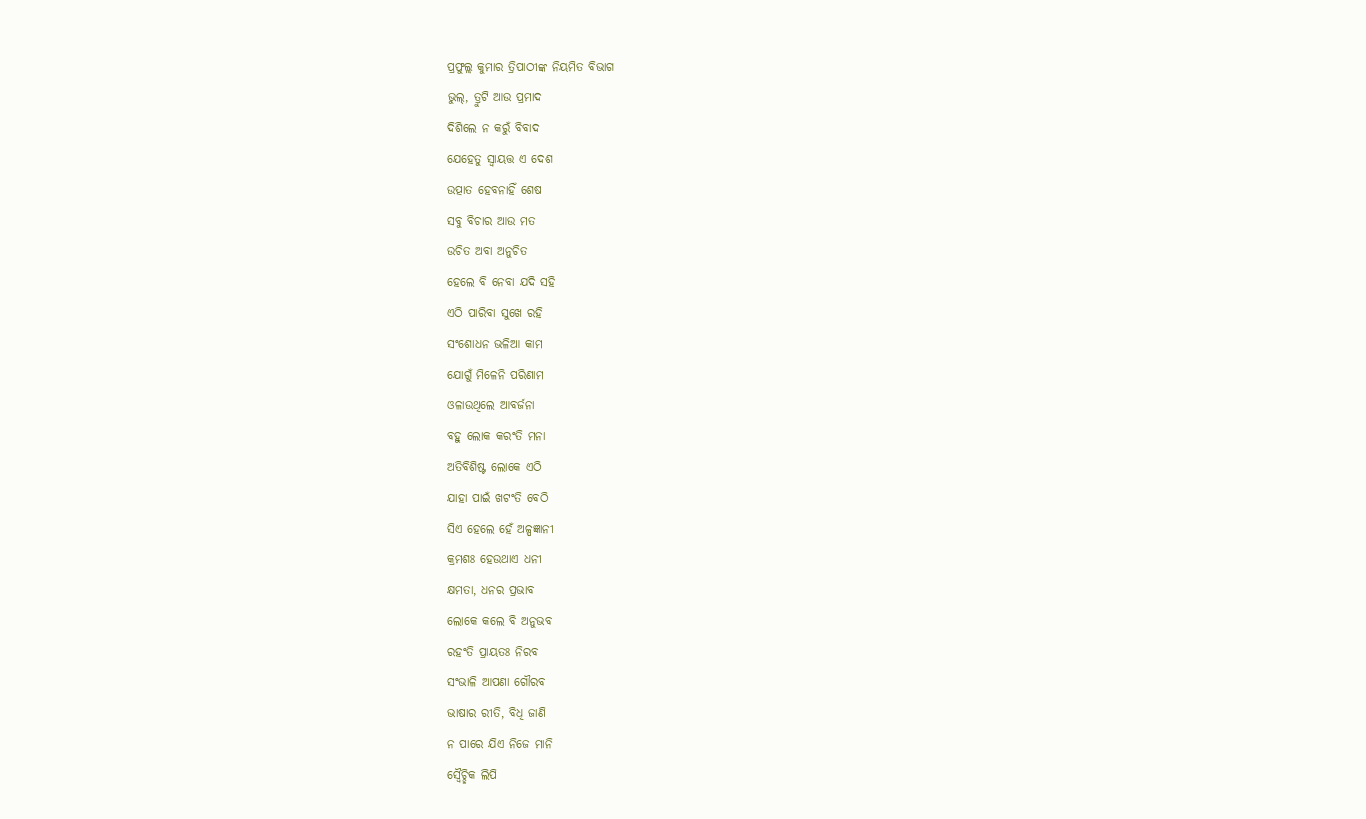ପ୍ରଫୁଲ୍ଲ କୁମାର ତ୍ରିପାଠୀଙ୍କ ନିୟମିତ ବିଭାଗ
ଭୁଲ୍, ତ୍ରୁଟି ଆଉ ପ୍ରମାଦ
ଦିଶିଲେ ନ କରୁଁ ବିବାଦ
ଯେହେତୁ ସ୍ବାୟତ୍ତ ଏ ଦେଶ
ଉତ୍ପାତ ହେବନାହିଁ ଶେଷ
ସବୁ ବିଚାର ଆଉ ମତ
ଉଚିତ ଅବା ଅନୁଚିତ
ହେଲେ ବି ନେବା ଯଦି ସହି
ଏଠି ପାରିବା ସୁଖେ ରହି
ସଂଶୋଧନ ଭଳିଆ କାମ
ଯୋଗୁଁ ମିଳେନି ପରିଣାମ
ଓଳାଉଥିଲେ ଆବର୍ଜନା
ବହୁ ଲୋକ କରଂତି ମନା
ଅତିବିଶିଷ୍ଟ ଲୋକେ ଏଠି
ଯାହା ପାଇଁ ଖଟଂତି ବେଠି
ସିଏ ହେଲେ ହେଁ ଅଳ୍ପଜ୍ଞାନୀ
କ୍ରମଶଃ ହେଉଥାଏ ଧନୀ
କ୍ଷମତା, ଧନର ପ୍ରଭାବ
ଲୋକେ କଲେ ବି ଅନୁଭବ
ରହଂତି ପ୍ରାୟତଃ ନିରବ
ସଂଭାଳି ଆପଣା ଗୌରବ
ଭାଷାର ରୀତି, ବିଧି ଜାଣି
ନ ପାରେ ଯିଏ ନିଜେ ମାନି
ସ୍ବୈଚ୍ଛିକ ଲିପି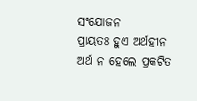ସଂଯୋଜନ
ପ୍ରାୟତଃ ହୁଏ ଅର୍ଥହୀନ
ଅର୍ଥ ନ ହେଲେ ପ୍ରକଟିତ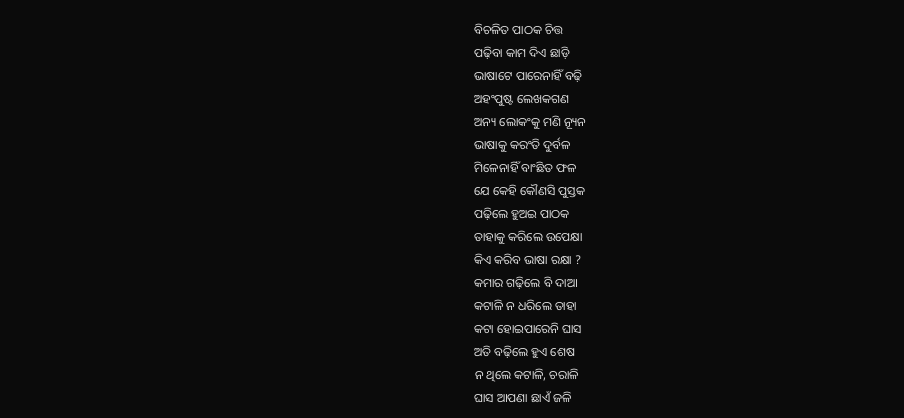ବିଚଳିତ ପାଠକ ଚିତ୍ତ
ପଢ଼ିବା କାମ ଦିଏ ଛାଡ଼ି
ଭାଷାଟେ ପାରେନାହିଁ ବଢ଼ି
ଅହଂପୁଷ୍ଟ ଲେଖକଗଣ
ଅନ୍ୟ ଲୋକଂକୁ ମଣି ନ୍ୟୂନ
ଭାଷାକୁ କରଂତି ଦୁର୍ବଳ
ମିଳେନାହିଁ ବାଂଛିତ ଫଳ
ଯେ କେହି କୌଣସି ପୁସ୍ତକ
ପଢ଼ିଲେ ହୁଅଇ ପାଠକ
ତାହାକୁ କରିଲେ ଉପେକ୍ଷା
କିଏ କରିବ ଭାଷା ରକ୍ଷା ?
କମାର ଗଢ଼ିଲେ ବି ଦାଆ
କଟାଳି ନ ଧରିଲେ ତାହା
କଟା ହୋଇପାରେନି ଘାସ
ଅତି ବଢ଼ିଲେ ହୁଏ ଶେଷ
ନ ଥିଲେ କଟାଳି, ଚରାଳି
ଘାସ ଆପଣା ଛାଏଁ ଜଳି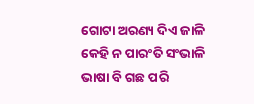ଗୋଟା ଅରଣ୍ୟ ଦିଏ ଜାଳି
କେହି ନ ପାରଂତି ସଂଭାଳି
ଭାଷା ବି ଗଛ ପରି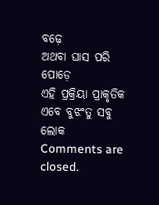ବଢ଼େ
ଅଥବା ଘାସ ପରି ପୋଡ଼େ
ଏହି ପ୍ରକ୍ରିୟା ପ୍ରାକୃତିକ
ଏବେ ବୁଝଂତୁ ସବୁ ଲୋକ
Comments are closed.